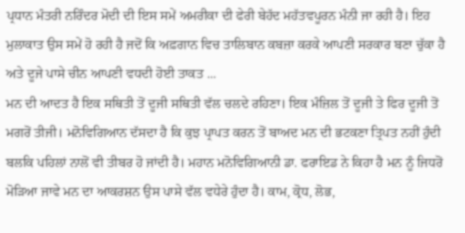ਪ੍ਰਧਾਨ ਮੰਤਰੀ ਨਰਿੰਦਰ ਮੋਦੀ ਦੀ ਇਸ ਸਮੇਂ ਅਮਰੀਕਾ ਦੀ ਫੇਰੀ ਬੇਹੱਦ ਮਹੱਤਵਪੂਰਨ ਮੰਨੀ ਜਾ ਰਹੀ ਹੈ। ਇਹ ਮੁਲਾਕਾਤ ਉਸ ਸਮੇਂ ਹੋ ਰਹੀ ਹੈ ਜਦੋਂ ਕਿ ਅਫ਼ਗਾਨ ਵਿਚ ਤਾਲਿਬਾਨ ਕਬਜ਼ਾ ਕਰਕੇ ਆਪਣੀ ਸਰਕਾਰ ਬਣਾ ਚੁੱਕਾ ਹੈ ਅਤੇ ਦੂਜੇ ਪਾਸੇ ਚੀਨ ਆਪਣੀ ਵਧਦੀ ਹੋਈ ਤਾਕਤ ...
ਮਨ ਦੀ ਆਦਤ ਹੈ ਇਕ ਸਥਿਤੀ ਤੋਂ ਦੂਜੀ ਸਥਿਤੀ ਵੱਲ ਚਲਦੇ ਰਹਿਣਾ। ਇਕ ਮੰਜ਼ਿਲ ਤੋਂ ਦੂਜੀ ਤੇ ਫਿਰ ਦੂਜੀ ਤੋਂ ਮਗਰੋਂ ਤੀਜੀ। ਮਨੋਵਿਗਿਆਨ ਦੱਸਦਾ ਹੈ ਕਿ ਕੁਝ ਪ੍ਰਾਪਤ ਕਰਨ ਤੋਂ ਬਾਅਦ ਮਨ ਦੀ ਭਟਕਣਾ ਤ੍ਰਿਪਤ ਨਹੀਂ ਹੁੰਦੀ ਬਲਕਿ ਪਹਿਲਾਂ ਨਾਲੋਂ ਵੀ ਤੀਬਰ ਹੋ ਜਾਂਦੀ ਹੈ। ਮਹਾਨ ਮਨੋਵਿਗਿਆਨੀ ਡਾ. ਫਰਾਇਡ ਨੇ ਕਿਹਾ ਹੈ ਮਨ ਨੂੰ ਜਿਧਰੋਂ ਮੋੜਿਆ ਜਾਵੇ ਮਨ ਦਾ ਆਕਰਸ਼ਨ ਉਸ ਪਾਸੇ ਵੱਲ ਵਧੇਰੇ ਹੁੰਦਾ ਹੈ। ਕਾਮ, ਕ੍ਰੋਧ, ਲੋਭ,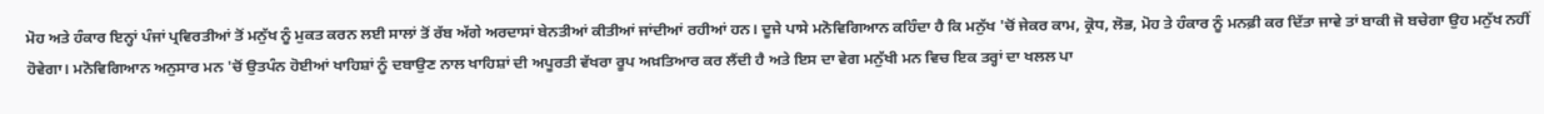ਮੋਹ ਅਤੇ ਹੰਕਾਰ ਇਨ੍ਹਾਂ ਪੰਜਾਂ ਪ੍ਰਵਿਰਤੀਆਂ ਤੋਂ ਮਨੁੱਖ ਨੂੰ ਮੁਕਤ ਕਰਨ ਲਈ ਸਾਲਾਂ ਤੋਂ ਰੱਬ ਅੱਗੇ ਅਰਦਾਸਾਂ ਬੇਨਤੀਆਂ ਕੀਤੀਆਂ ਜਾਂਦੀਆਂ ਰਹੀਆਂ ਹਨ। ਦੂਜੇ ਪਾਸੇ ਮਨੋਵਿਗਿਆਨ ਕਹਿੰਦਾ ਹੈ ਕਿ ਮਨੁੱਖ 'ਚੋਂ ਜੇਕਰ ਕਾਮ, ਕ੍ਰੋਧ, ਲੋਭ, ਮੋਹ ਤੇ ਹੰਕਾਰ ਨੂੰ ਮਨਫ਼ੀ ਕਰ ਦਿੱਤਾ ਜਾਵੇ ਤਾਂ ਬਾਕੀ ਜੋ ਬਚੇਗਾ ਉਹ ਮਨੁੱਖ ਨਹੀਂ ਹੋਵੇਗਾ। ਮਨੋਵਿਗਿਆਨ ਅਨੁਸਾਰ ਮਨ 'ਚੋਂ ਉਤਪੰਨ ਹੋਈਆਂ ਖਾਹਿਸ਼ਾਂ ਨੂੰ ਦਬਾਉਣ ਨਾਲ ਖਾਹਿਸ਼ਾਂ ਦੀ ਅਪੂਰਤੀ ਵੱਖਰਾ ਰੂਪ ਅਖ਼ਤਿਆਰ ਕਰ ਲੈਂਦੀ ਹੈ ਅਤੇ ਇਸ ਦਾ ਵੇਗ ਮਨੁੱਖੀ ਮਨ ਵਿਚ ਇਕ ਤਰ੍ਹਾਂ ਦਾ ਖਲਲ ਪਾ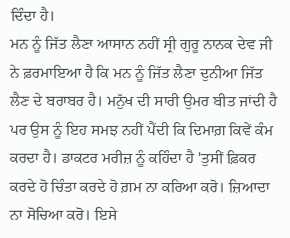ਦਿੰਦਾ ਹੈ।
ਮਨ ਨੂੰ ਜਿੱਤ ਲੈਣਾ ਆਸਾਨ ਨਹੀਂ ਸ੍ਰੀ ਗੁਰੂ ਨਾਨਕ ਦੇਵ ਜੀ ਨੇ ਫ਼ਰਮਾਇਆ ਹੈ ਕਿ ਮਨ ਨੂੰ ਜਿੱਤ ਲੈਣਾ ਦੁਨੀਆ ਜਿੱਤ ਲੈਣ ਦੇ ਬਰਾਬਰ ਹੈ। ਮਨੁੱਖ ਦੀ ਸਾਰੀ ਉਮਰ ਬੀਤ ਜਾਂਦੀ ਹੈ ਪਰ ਉਸ ਨੂੰ ਇਹ ਸਮਝ ਨਹੀਂ ਪੈਂਦੀ ਕਿ ਦਿਮਾਗ਼ ਕਿਵੇਂ ਕੰਮ ਕਰਦਾ ਹੈ। ਡਾਕਟਰ ਮਰੀਜ਼ ਨੂੰ ਕਹਿੰਦਾ ਹੈ 'ਤੁਸੀਂ ਫ਼ਿਕਰ ਕਰਦੇ ਹੋ ਚਿੰਤਾ ਕਰਦੇ ਹੋ ਗ਼ਮ ਨਾ ਕਰਿਆ ਕਰੋ। ਜ਼ਿਆਦਾ ਨਾ ਸੋਚਿਆ ਕਰੋ। ਇਸੇ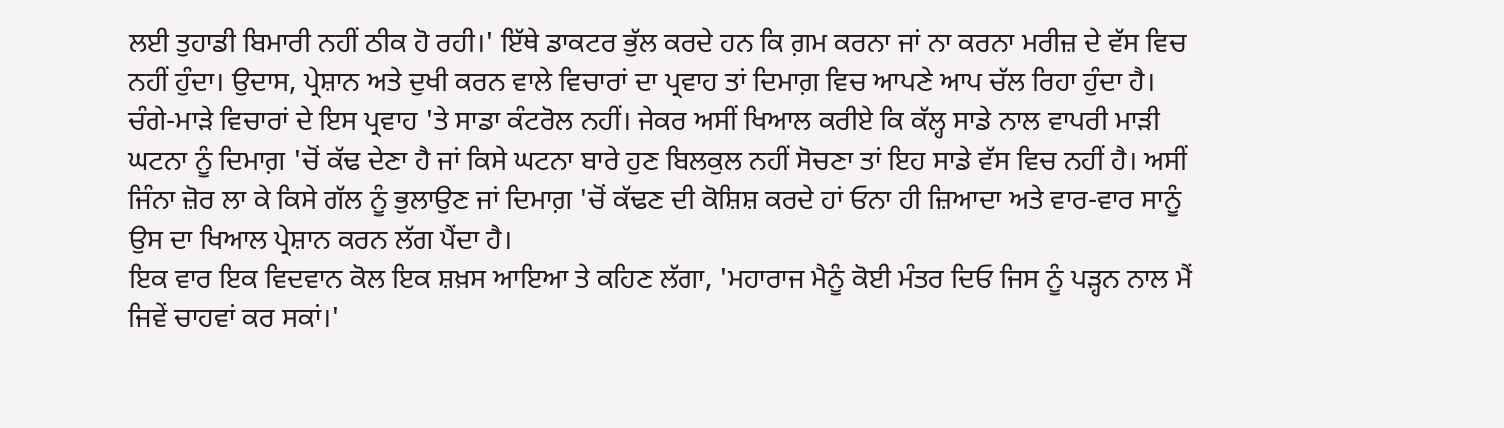ਲਈ ਤੁਹਾਡੀ ਬਿਮਾਰੀ ਨਹੀਂ ਠੀਕ ਹੋ ਰਹੀ।' ਇੱਥੇ ਡਾਕਟਰ ਭੁੱਲ ਕਰਦੇ ਹਨ ਕਿ ਗ਼ਮ ਕਰਨਾ ਜਾਂ ਨਾ ਕਰਨਾ ਮਰੀਜ਼ ਦੇ ਵੱਸ ਵਿਚ ਨਹੀਂ ਹੁੰਦਾ। ਉਦਾਸ, ਪ੍ਰੇਸ਼ਾਨ ਅਤੇ ਦੁਖੀ ਕਰਨ ਵਾਲੇ ਵਿਚਾਰਾਂ ਦਾ ਪ੍ਰਵਾਹ ਤਾਂ ਦਿਮਾਗ਼ ਵਿਚ ਆਪਣੇ ਆਪ ਚੱਲ ਰਿਹਾ ਹੁੰਦਾ ਹੈ। ਚੰਗੇ-ਮਾੜੇ ਵਿਚਾਰਾਂ ਦੇ ਇਸ ਪ੍ਰਵਾਹ 'ਤੇ ਸਾਡਾ ਕੰਟਰੋਲ ਨਹੀਂ। ਜੇਕਰ ਅਸੀਂ ਖਿਆਲ ਕਰੀਏ ਕਿ ਕੱਲ੍ਹ ਸਾਡੇ ਨਾਲ ਵਾਪਰੀ ਮਾੜੀ ਘਟਨਾ ਨੂੰ ਦਿਮਾਗ਼ 'ਚੋਂ ਕੱਢ ਦੇਣਾ ਹੈ ਜਾਂ ਕਿਸੇ ਘਟਨਾ ਬਾਰੇ ਹੁਣ ਬਿਲਕੁਲ ਨਹੀਂ ਸੋਚਣਾ ਤਾਂ ਇਹ ਸਾਡੇ ਵੱਸ ਵਿਚ ਨਹੀਂ ਹੈ। ਅਸੀਂ ਜਿੰਨਾ ਜ਼ੋਰ ਲਾ ਕੇ ਕਿਸੇ ਗੱਲ ਨੂੰ ਭੁਲਾਉਣ ਜਾਂ ਦਿਮਾਗ਼ 'ਚੋਂ ਕੱਢਣ ਦੀ ਕੋਸ਼ਿਸ਼ ਕਰਦੇ ਹਾਂ ਓਨਾ ਹੀ ਜ਼ਿਆਦਾ ਅਤੇ ਵਾਰ-ਵਾਰ ਸਾਨੂੰ ਉਸ ਦਾ ਖਿਆਲ ਪ੍ਰੇਸ਼ਾਨ ਕਰਨ ਲੱਗ ਪੈਂਦਾ ਹੈ।
ਇਕ ਵਾਰ ਇਕ ਵਿਦਵਾਨ ਕੋਲ ਇਕ ਸ਼ਖ਼ਸ ਆਇਆ ਤੇ ਕਹਿਣ ਲੱਗਾ, 'ਮਹਾਰਾਜ ਮੈਨੂੰ ਕੋਈ ਮੰਤਰ ਦਿਓ ਜਿਸ ਨੂੰ ਪੜ੍ਹਨ ਨਾਲ ਮੈਂ ਜਿਵੇਂ ਚਾਹਵਾਂ ਕਰ ਸਕਾਂ।'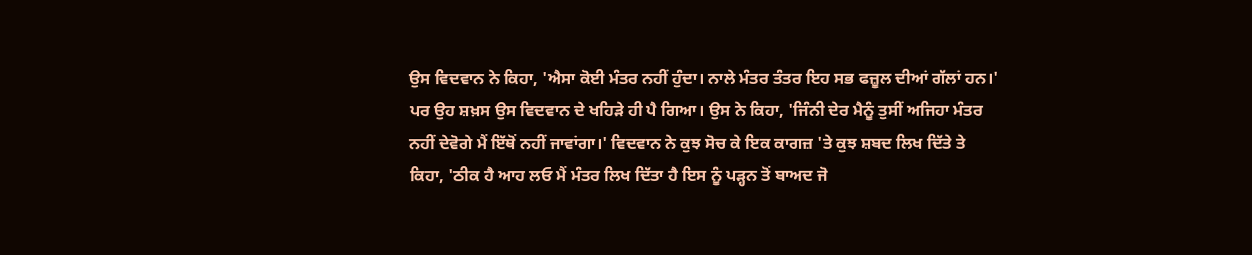ਉਸ ਵਿਦਵਾਨ ਨੇ ਕਿਹਾ, 'ਐਸਾ ਕੋਈ ਮੰਤਰ ਨਹੀਂ ਹੁੰਦਾ। ਨਾਲੇ ਮੰਤਰ ਤੰਤਰ ਇਹ ਸਭ ਫਜ਼ੂਲ ਦੀਆਂ ਗੱਲਾਂ ਹਨ।' ਪਰ ਉਹ ਸ਼ਖ਼ਸ ਉਸ ਵਿਦਵਾਨ ਦੇ ਖਹਿੜੇ ਹੀ ਪੈ ਗਿਆ। ਉਸ ਨੇ ਕਿਹਾ, 'ਜਿੰਨੀ ਦੇਰ ਮੈਨੂੰ ਤੁਸੀਂ ਅਜਿਹਾ ਮੰਤਰ ਨਹੀਂ ਦੇਵੋਗੇ ਮੈਂ ਇੱਥੋਂ ਨਹੀਂ ਜਾਵਾਂਗਾ।' ਵਿਦਵਾਨ ਨੇ ਕੁਝ ਸੋਚ ਕੇ ਇਕ ਕਾਗਜ਼ 'ਤੇ ਕੁਝ ਸ਼ਬਦ ਲਿਖ ਦਿੱਤੇ ਤੇ ਕਿਹਾ, 'ਠੀਕ ਹੈ ਆਹ ਲਓ ਮੈਂ ਮੰਤਰ ਲਿਖ ਦਿੱਤਾ ਹੈ ਇਸ ਨੂੰ ਪੜ੍ਹਨ ਤੋਂ ਬਾਅਦ ਜੋ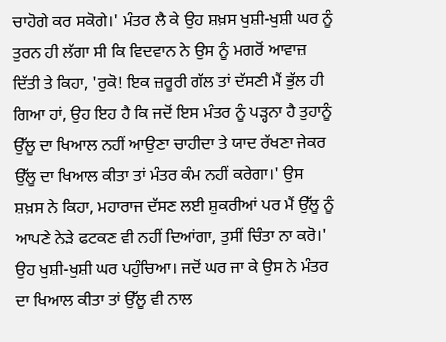ਚਾਹੋਗੇ ਕਰ ਸਕੋਗੇ।' ਮੰਤਰ ਲੈ ਕੇ ਉਹ ਸ਼ਖ਼ਸ ਖੁਸ਼ੀ-ਖੁਸ਼ੀ ਘਰ ਨੂੰ ਤੁਰਨ ਹੀ ਲੱਗਾ ਸੀ ਕਿ ਵਿਦਵਾਨ ਨੇ ਉਸ ਨੂੰ ਮਗਰੋਂ ਆਵਾਜ਼ ਦਿੱਤੀ ਤੇ ਕਿਹਾ, 'ਰੁਕੋ! ਇਕ ਜ਼ਰੂਰੀ ਗੱਲ ਤਾਂ ਦੱਸਣੀ ਮੈਂ ਭੁੱਲ ਹੀ ਗਿਆ ਹਾਂ, ਉਹ ਇਹ ਹੈ ਕਿ ਜਦੋਂ ਇਸ ਮੰਤਰ ਨੂੰ ਪੜ੍ਹਨਾ ਹੈ ਤੁਹਾਨੂੰ ਉੱਲੂ ਦਾ ਖਿਆਲ ਨਹੀਂ ਆਉਣਾ ਚਾਹੀਦਾ ਤੇ ਯਾਦ ਰੱਖਣਾ ਜੇਕਰ ਉੱਲੂ ਦਾ ਖਿਆਲ ਕੀਤਾ ਤਾਂ ਮੰਤਰ ਕੰਮ ਨਹੀਂ ਕਰੇਗਾ।' ਉਸ ਸ਼ਖ਼ਸ ਨੇ ਕਿਹਾ, ਮਹਾਰਾਜ ਦੱਸਣ ਲਈ ਸ਼ੁਕਰੀਆਂ ਪਰ ਮੈਂ ਉੱਲੂ ਨੂੰ ਆਪਣੇ ਨੇੜੇ ਫਟਕਣ ਵੀ ਨਹੀਂ ਦਿਆਂਗਾ, ਤੁਸੀਂ ਚਿੰਤਾ ਨਾ ਕਰੋ।' ਉਹ ਖੁਸ਼ੀ-ਖੁਸ਼ੀ ਘਰ ਪਹੁੰਚਿਆ। ਜਦੋਂ ਘਰ ਜਾ ਕੇ ਉਸ ਨੇ ਮੰਤਰ ਦਾ ਖਿਆਲ ਕੀਤਾ ਤਾਂ ਉੱਲੂ ਵੀ ਨਾਲ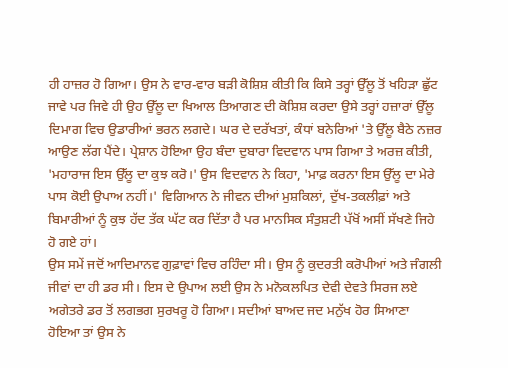ਹੀ ਹਾਜ਼ਰ ਹੋ ਗਿਆ। ਉਸ ਨੇ ਵਾਰ-ਵਾਰ ਬੜੀ ਕੋਸ਼ਿਸ਼ ਕੀਤੀ ਕਿ ਕਿਸੇ ਤਰ੍ਹਾਂ ਉੱਲੂ ਤੋਂ ਖਹਿੜਾ ਛੁੱਟ ਜਾਵੇ ਪਰ ਜਿਵੇ ਹੀ ਉਹ ਉੱਲੂ ਦਾ ਖਿਆਲ ਤਿਆਗਣ ਦੀ ਕੋਸ਼ਿਸ਼ ਕਰਦਾ ਉਸੇ ਤਰ੍ਹਾਂ ਹਜ਼ਾਰਾਂ ਉੱਲੂ ਦਿਮਾਗ ਵਿਚ ਉਡਾਰੀਆਂ ਭਰਨ ਲਗਦੇ। ਘਰ ਦੇ ਦਰੱਖਤਾਂ, ਕੰਧਾਂ ਬਨੇਰਿਆਂ 'ਤੇ ਉੱਲੂ ਬੈਠੇ ਨਜ਼ਰ ਆਉਣ ਲੱਗ ਪੈਂਦੇ। ਪ੍ਰੇਸ਼ਾਨ ਹੋਇਆ ਉਹ ਬੰਦਾ ਦੁਬਾਰਾ ਵਿਦਵਾਨ ਪਾਸ ਗਿਆ ਤੇ ਅਰਜ਼ ਕੀਤੀ, 'ਮਹਾਰਾਜ ਇਸ ਉੱਲੂ ਦਾ ਕੁਝ ਕਰੋ।' ਉਸ ਵਿਦਵਾਨ ਨੇ ਕਿਹਾ, 'ਮਾਫ਼ ਕਰਨਾ ਇਸ ਉੱਲੂ ਦਾ ਮੇਰੇ ਪਾਸ ਕੋਈ ਉਪਾਅ ਨਹੀਂ।' ਵਿਗਿਆਨ ਨੇ ਜੀਵਨ ਦੀਆਂ ਮੁਸ਼ਕਿਲਾਂ, ਦੁੱਖ-ਤਕਲੀਫ਼ਾਂ ਅਤੇ ਬਿਮਾਰੀਆਂ ਨੂੰ ਕੁਝ ਹੱਦ ਤੱਕ ਘੱਟ ਕਰ ਦਿੱਤਾ ਹੈ ਪਰ ਮਾਨਸਿਕ ਸੰਤੁਸ਼ਟੀ ਪੱਖੋਂ ਅਸੀਂ ਸੱਖਣੇ ਜਿਹੇ ਹੋ ਗਏ ਹਾਂ।
ਉਸ ਸਮੇਂ ਜਦੋਂ ਆਦਿਮਾਨਵ ਗੁਫ਼ਾਵਾਂ ਵਿਚ ਰਹਿੰਦਾ ਸੀ। ਉਸ ਨੂੰ ਕੁਦਰਤੀ ਕਰੋਪੀਆਂ ਅਤੇ ਜੰਗਲੀ ਜੀਵਾਂ ਦਾ ਹੀ ਡਰ ਸੀ। ਇਸ ਦੇ ਉਪਾਅ ਲਈ ਉਸ ਨੇ ਮਨੋਕਲਪਿਤ ਦੇਵੀ ਦੇਵਤੇ ਸਿਰਜ ਲਏ ਅਗੇਤਰੇ ਡਰ ਤੋਂ ਲਗਭਗ ਸੁਰਖਰੂ ਹੋ ਗਿਆ। ਸਦੀਆਂ ਬਾਅਦ ਜਦ ਮਨੁੱਖ ਹੋਰ ਸਿਆਣਾ ਹੋਇਆ ਤਾਂ ਉਸ ਨੇ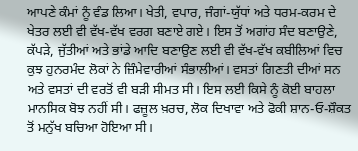ਆਪਣੇ ਕੰਮਾਂ ਨੂੰ ਵੰਡ ਲਿਆ। ਖੇਤੀ, ਵਪਾਰ, ਜੰਗਾਂ-ਯੁੱਧਾਂ ਅਤੇ ਧਰਮ-ਕਰਮ ਦੇ ਖੇਤਰ ਲਈ ਵੀ ਵੱਖ-ਵੱਖ ਵਰਗ ਬਣਾਏ ਗਏ। ਇਸ ਤੋਂ ਅਗਾਂਹ ਸੰਦ ਬਣਾਉਣੇ, ਕੱਪੜੇ, ਜੁੱਤੀਆਂ ਅਤੇ ਭਾਂਡੇ ਆਦਿ ਬਣਾਉਣ ਲਈ ਵੀ ਵੱਖ-ਵੱਖ ਕਬੀਲਿਆਂ ਵਿਚ ਕੁਝ ਹੁਨਰਮੰਦ ਲੋਕਾਂ ਨੇ ਜ਼ਿੰਮੇਵਾਰੀਆਂ ਸੰਭਾਲੀਆਂ। ਵਸਤਾਂ ਗਿਣਤੀ ਦੀਆਂ ਸਨ ਅਤੇ ਵਸਤਾਂ ਦੀ ਵਰਤੋਂ ਵੀ ਬੜੀ ਸੀਮਤ ਸੀ। ਇਸ ਲਈ ਕਿਸੇ ਨੂੰ ਕੋਈ ਬਾਹਲਾ ਮਾਨਸਿਕ ਬੋਝ ਨਹੀਂ ਸੀ। ਫਜ਼ੂਲ ਖ਼ਰਚ, ਲੋਕ ਦਿਖਾਵਾ ਅਤੇ ਫੋਕੀ ਸ਼ਾਨ-ਓ-ਸ਼ੌਕਤ ਤੋਂ ਮਨੁੱਖ ਬਚਿਆ ਹੋਇਆ ਸੀ।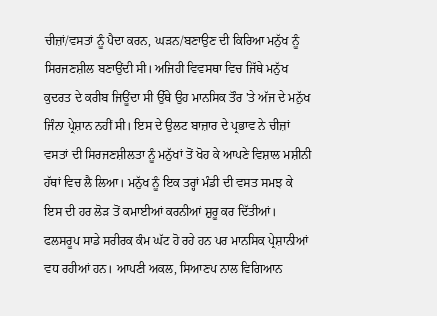ਚੀਜ਼ਾਂ/ਵਸਤਾਂ ਨੂੰ ਪੈਦਾ ਕਰਨ, ਘੜਨ/ਬਣਾਉਣ ਦੀ ਕਿਰਿਆ ਮਨੁੱਖ ਨੂੰ ਸਿਰਜਣਸ਼ੀਲ ਬਣਾਉਂਦੀ ਸੀ। ਅਜਿਹੀ ਵਿਵਸਥਾ ਵਿਚ ਜਿੱਥੇ ਮਨੁੱਖ ਕੁਦਰਤ ਦੇ ਕਰੀਬ ਜਿਊਂਦਾ ਸੀ ਉੱਥੇ ਉਹ ਮਾਨਸਿਕ ਤੌਰ 'ਤੇ ਅੱਜ ਦੇ ਮਨੁੱਖ ਜਿੰਨਾ ਪ੍ਰੇਸ਼ਾਨ ਨਹੀਂ ਸੀ। ਇਸ ਦੇ ਉਲਟ ਬਾਜ਼ਾਰ ਦੇ ਪ੍ਰਭਾਵ ਨੇ ਚੀਜ਼ਾਂ ਵਸਤਾਂ ਦੀ ਸਿਰਜਣਸ਼ੀਲਤਾ ਨੂੰ ਮਨੁੱਖਾਂ ਤੋਂ ਖੋਹ ਕੇ ਆਪਣੇ ਵਿਸ਼ਾਲ ਮਸ਼ੀਨੀ ਹੱਥਾਂ ਵਿਚ ਲੈ ਲਿਆ। ਮਨੁੱਖ ਨੂੰ ਇਕ ਤਰ੍ਹਾਂ ਮੰਡੀ ਦੀ ਵਸਤ ਸਮਝ ਕੇ ਇਸ ਦੀ ਹਰ ਲੋੜ ਤੋਂ ਕਮਾਈਆਂ ਕਰਨੀਆਂ ਸ਼ੁਰੂ ਕਰ ਦਿੱਤੀਆਂ। ਫਲਸਰੂਪ ਸਾਡੇ ਸਰੀਰਕ ਕੰਮ ਘੱਟ ਹੋ ਰਹੇ ਹਨ ਪਰ ਮਾਨਸਿਕ ਪ੍ਰੇਸ਼ਾਨੀਆਂ ਵਧ ਰਹੀਆਂ ਹਨ। ਆਪਣੀ ਅਕਲ, ਸਿਆਣਪ ਨਾਲ ਵਿਗਿਆਨ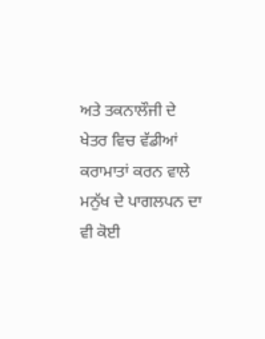ਅਤੇ ਤਕਨਾਲੌਜੀ ਦੇ ਖੇਤਰ ਵਿਚ ਵੱਡੀਆਂ ਕਰਾਮਾਤਾਂ ਕਰਨ ਵਾਲੇ ਮਨੁੱਖ ਦੇ ਪਾਗਲਪਨ ਦਾ ਵੀ ਕੋਈ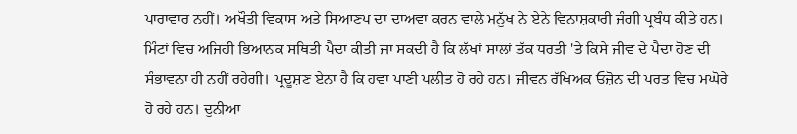ਪਾਰਾਵਾਰ ਨਹੀਂ। ਅਖੌਤੀ ਵਿਕਾਸ ਅਤੇ ਸਿਆਣਪ ਦਾ ਦਾਅਵਾ ਕਰਨ ਵਾਲੇ ਮਨੁੱਖ ਨੇ ਏਨੇ ਵਿਨਾਸ਼ਕਾਰੀ ਜੰਗੀ ਪ੍ਰਬੰਧ ਕੀਤੇ ਹਨ। ਮਿੰਟਾਂ ਵਿਚ ਅਜਿਹੀ ਭਿਆਨਕ ਸਥਿਤੀ ਪੈਦਾ ਕੀਤੀ ਜਾ ਸਕਦੀ ਹੈ ਕਿ ਲੱਖਾਂ ਸਾਲਾਂ ਤੱਕ ਧਰਤੀ 'ਤੇ ਕਿਸੇ ਜੀਵ ਦੇ ਪੈਦਾ ਹੋਣ ਦੀ ਸੰਭਾਵਨਾ ਹੀ ਨਹੀਂ ਰਹੇਗੀ। ਪ੍ਰਦੂਸ਼ਣ ਏਨਾ ਹੈ ਕਿ ਹਵਾ ਪਾਣੀ ਪਲੀਤ ਹੋ ਰਹੇ ਹਨ। ਜੀਵਨ ਰੱਖਿਅਕ ਓਜ਼ੋਨ ਦੀ ਪਰਤ ਵਿਚ ਮਘੋਰੇ ਹੋ ਰਹੇ ਹਨ। ਦੁਨੀਆ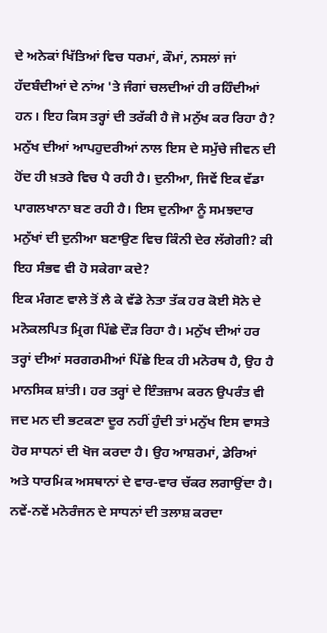ਦੇ ਅਨੇਕਾਂ ਖਿੱਤਿਆਂ ਵਿਚ ਧਰਮਾਂ, ਕੌਮਾਂ, ਨਸਲਾਂ ਜਾਂ ਹੱਦਬੰਦੀਆਂ ਦੇ ਨਾਂਅ 'ਤੇ ਜੰਗਾਂ ਚਲਦੀਆਂ ਹੀ ਰਹਿੰਦੀਆਂ ਹਨ। ਇਹ ਕਿਸ ਤਰ੍ਹਾਂ ਦੀ ਤਰੱਕੀ ਹੈ ਜੋ ਮਨੁੱਖ ਕਰ ਰਿਹਾ ਹੈ? ਮਨੁੱਖ ਦੀਆਂ ਆਪਹੁਦਰੀਆਂ ਨਾਲ ਇਸ ਦੇ ਸਮੁੱਚੇ ਜੀਵਨ ਦੀ ਹੋਂਦ ਹੀ ਖ਼ਤਰੇ ਵਿਚ ਪੈ ਰਹੀ ਹੈ। ਦੁਨੀਆ, ਜਿਵੇਂ ਇਕ ਵੱਡਾ ਪਾਗਲਖਾਨਾ ਬਣ ਰਹੀ ਹੈ। ਇਸ ਦੁਨੀਆ ਨੂੰ ਸਮਝਦਾਰ ਮਨੁੱਖਾਂ ਦੀ ਦੁਨੀਆ ਬਣਾਉਣ ਵਿਚ ਕਿੰਨੀ ਦੇਰ ਲੱਗੇਗੀ? ਕੀ ਇਹ ਸੰਭਵ ਵੀ ਹੋ ਸਕੇਗਾ ਕਦੇ?
ਇਕ ਮੰਗਣ ਵਾਲੇ ਤੋਂ ਲੈ ਕੇ ਵੱਡੇ ਨੇਤਾ ਤੱਕ ਹਰ ਕੋਈ ਸੋਨੇ ਦੇ ਮਨੋਕਲਪਿਤ ਮ੍ਰਿਗ ਪਿੱਛੇ ਦੌੜ ਰਿਹਾ ਹੈ। ਮਨੁੱਖ ਦੀਆਂ ਹਰ ਤਰ੍ਹਾਂ ਦੀਆਂ ਸਰਗਰਮੀਆਂ ਪਿੱਛੇ ਇਕ ਹੀ ਮਨੋਰਥ ਹੈ, ਉਹ ਹੈ ਮਾਨਸਿਕ ਸ਼ਾਂਤੀ। ਹਰ ਤਰ੍ਹਾਂ ਦੇ ਇੰਤਜ਼ਾਮ ਕਰਨ ਉਪਰੰਤ ਵੀ ਜਦ ਮਨ ਦੀ ਭਟਕਣਾ ਦੂਰ ਨਹੀਂ ਹੁੰਦੀ ਤਾਂ ਮਨੁੱਖ ਇਸ ਵਾਸਤੇ ਹੋਰ ਸਾਧਨਾਂ ਦੀ ਖੋਜ ਕਰਦਾ ਹੈ। ਉਹ ਆਸ਼ਰਮਾਂ, ਡੇਰਿਆਂ ਅਤੇ ਧਾਰਮਿਕ ਅਸਥਾਨਾਂ ਦੇ ਵਾਰ-ਵਾਰ ਚੱਕਰ ਲਗਾਉਂਦਾ ਹੈ। ਨਵੇਂ-ਨਵੇਂ ਮਨੋਰੰਜਨ ਦੇ ਸਾਧਨਾਂ ਦੀ ਤਲਾਸ਼ ਕਰਦਾ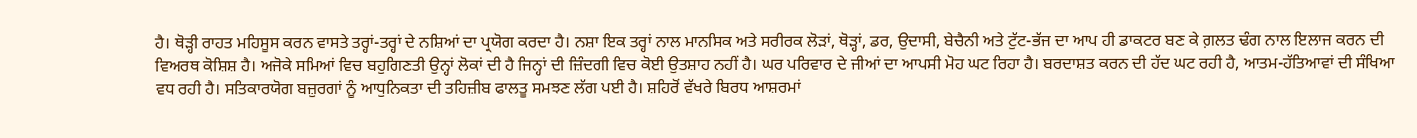ਹੈ। ਥੋੜ੍ਹੀ ਰਾਹਤ ਮਹਿਸੂਸ ਕਰਨ ਵਾਸਤੇ ਤਰ੍ਹਾਂ-ਤਰ੍ਹਾਂ ਦੇ ਨਸ਼ਿਆਂ ਦਾ ਪ੍ਰਯੋਗ ਕਰਦਾ ਹੈ। ਨਸ਼ਾ ਇਕ ਤਰ੍ਹਾਂ ਨਾਲ ਮਾਨਸਿਕ ਅਤੇ ਸਰੀਰਕ ਲੋੜਾਂ, ਥੋੜ੍ਹਾਂ, ਡਰ, ਉਦਾਸੀ, ਬੇਚੈਨੀ ਅਤੇ ਟੁੱਟ-ਭੱਜ ਦਾ ਆਪ ਹੀ ਡਾਕਟਰ ਬਣ ਕੇ ਗ਼ਲਤ ਢੰਗ ਨਾਲ ਇਲਾਜ ਕਰਨ ਦੀ ਵਿਅਰਥ ਕੋਸ਼ਿਸ਼ ਹੈ। ਅਜੋਕੇ ਸਮਿਆਂ ਵਿਚ ਬਹੁਗਿਣਤੀ ਉਨ੍ਹਾਂ ਲੋਕਾਂ ਦੀ ਹੈ ਜਿਨ੍ਹਾਂ ਦੀ ਜ਼ਿੰਦਗੀ ਵਿਚ ਕੋਈ ਉਤਸ਼ਾਹ ਨਹੀਂ ਹੈ। ਘਰ ਪਰਿਵਾਰ ਦੇ ਜੀਆਂ ਦਾ ਆਪਸੀ ਮੋਹ ਘਟ ਰਿਹਾ ਹੈ। ਬਰਦਾਸ਼ਤ ਕਰਨ ਦੀ ਹੱਦ ਘਟ ਰਹੀ ਹੈ, ਆਤਮ-ਹੱਤਿਆਵਾਂ ਦੀ ਸੰਖਿਆ ਵਧ ਰਹੀ ਹੈ। ਸਤਿਕਾਰਯੋਗ ਬਜ਼ੁਰਗਾਂ ਨੂੰ ਆਧੁਨਿਕਤਾ ਦੀ ਤਹਿਜ਼ੀਬ ਫਾਲਤੂ ਸਮਝਣ ਲੱਗ ਪਈ ਹੈ। ਸ਼ਹਿਰੋਂ ਵੱਖਰੇ ਬਿਰਧ ਆਸ਼ਰਮਾਂ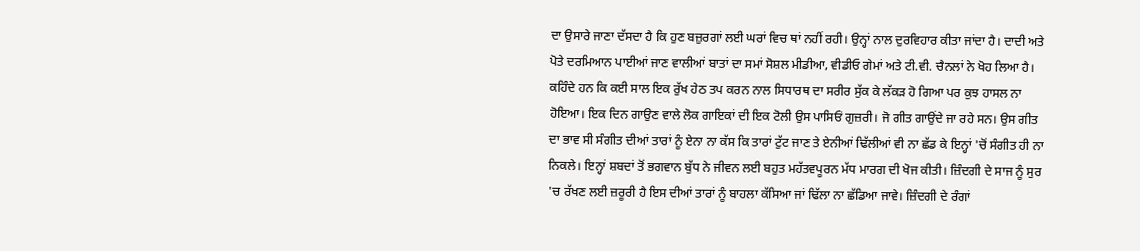ਦਾ ਉਸਾਰੇ ਜਾਣਾ ਦੱਸਦਾ ਹੈ ਕਿ ਹੁਣ ਬਜ਼ੁਰਗਾਂ ਲਈ ਘਰਾਂ ਵਿਚ ਥਾਂ ਨਹੀਂ ਰਹੀ। ਉਨ੍ਹਾਂ ਨਾਲ ਦੁਰਵਿਹਾਰ ਕੀਤਾ ਜਾਂਦਾ ਹੈ। ਦਾਦੀ ਅਤੇ ਪੋਤੇ ਦਰਮਿਆਨ ਪਾਈਆਂ ਜਾਣ ਵਾਲੀਆਂ ਬਾਤਾਂ ਦਾ ਸਮਾਂ ਸੋਸ਼ਲ ਮੀਡੀਆ, ਵੀਡੀਓ ਗੇਮਾਂ ਅਤੇ ਟੀ.ਵੀ. ਚੈਨਲਾਂ ਨੇ ਖੋਹ ਲਿਆ ਹੈ।
ਕਹਿੰਦੇ ਹਨ ਕਿ ਕਈ ਸਾਲ ਇਕ ਰੁੱਖ ਹੇਠ ਤਪ ਕਰਨ ਨਾਲ ਸਿਧਾਰਥ ਦਾ ਸਰੀਰ ਸੁੱਕ ਕੇ ਲੱਕੜ ਹੋ ਗਿਆ ਪਰ ਕੁਝ ਹਾਸਲ ਨਾ ਹੋਇਆ। ਇਕ ਦਿਨ ਗਾਉਣ ਵਾਲੇ ਲੋਕ ਗਾਇਕਾਂ ਦੀ ਇਕ ਟੋਲੀ ਉਸ ਪਾਸਿਓਂ ਗੁਜ਼ਰੀ। ਜੋ ਗੀਤ ਗਾਉਂਦੇ ਜਾ ਰਹੇ ਸਨ। ਉਸ ਗੀਤ ਦਾ ਭਾਵ ਸੀ ਸੰਗੀਤ ਦੀਆਂ ਤਾਰਾਂ ਨੂੰ ਏਨਾ ਨਾ ਕੱਸ ਕਿ ਤਾਰਾਂ ਟੁੱਟ ਜਾਣ ਤੇ ਏਨੀਆਂ ਢਿੱਲੀਆਂ ਵੀ ਨਾ ਛੱਡ ਕੇ ਇਨ੍ਹਾਂ 'ਚੋਂ ਸੰਗੀਤ ਹੀ ਨਾ ਨਿਕਲੇ। ਇਨ੍ਹਾਂ ਸ਼ਬਦਾਂ ਤੋਂ ਭਗਵਾਨ ਬੁੱਧ ਨੇ ਜੀਵਨ ਲਈ ਬਹੁਤ ਮਹੱਤਵਪੂਰਨ ਮੱਧ ਮਾਰਗ ਦੀ ਖੋਜ ਕੀਤੀ। ਜ਼ਿੰਦਗੀ ਦੇ ਸਾਜ ਨੂੰ ਸੁਰ 'ਚ ਰੱਖਣ ਲਈ ਜ਼ਰੂਰੀ ਹੈ ਇਸ ਦੀਆਂ ਤਾਰਾਂ ਨੂੰ ਬਾਹਲਾ ਕੱਸਿਆ ਜਾਂ ਢਿੱਲਾ ਨਾ ਛੱਡਿਆ ਜਾਵੇ। ਜ਼ਿੰਦਗੀ ਦੇ ਰੰਗਾਂ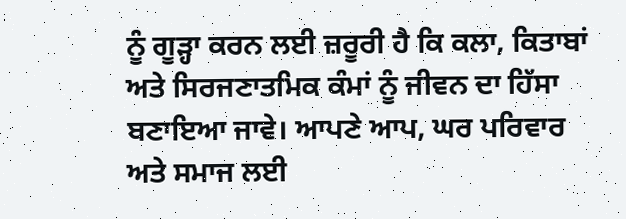ਨੂੰ ਗੂੜ੍ਹਾ ਕਰਨ ਲਈ ਜ਼ਰੂਰੀ ਹੈ ਕਿ ਕਲਾ, ਕਿਤਾਬਾਂ ਅਤੇ ਸਿਰਜਣਾਤਮਿਕ ਕੰਮਾਂ ਨੂੰ ਜੀਵਨ ਦਾ ਹਿੱਸਾ ਬਣਾਇਆ ਜਾਵੇ। ਆਪਣੇ ਆਪ, ਘਰ ਪਰਿਵਾਰ ਅਤੇ ਸਮਾਜ ਲਈ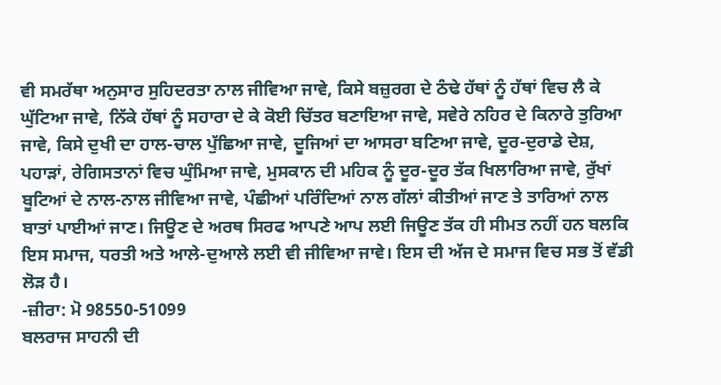ਵੀ ਸਮਰੱਥਾ ਅਨੁਸਾਰ ਸੁਹਿਦਰਤਾ ਨਾਲ ਜੀਵਿਆ ਜਾਵੇ, ਕਿਸੇ ਬਜ਼ੁਰਗ ਦੇ ਠੰਢੇ ਹੱਥਾਂ ਨੂੰ ਹੱਥਾਂ ਵਿਚ ਲੈ ਕੇ ਘੁੱਟਿਆ ਜਾਵੇ, ਨਿੱਕੇ ਹੱਥਾਂ ਨੂੰ ਸਹਾਰਾ ਦੇ ਕੇ ਕੋਈ ਚਿੱਤਰ ਬਣਾਇਆ ਜਾਵੇ, ਸਵੇਰੇ ਨਹਿਰ ਦੇ ਕਿਨਾਰੇ ਤੁਰਿਆ ਜਾਵੇ, ਕਿਸੇ ਦੁਖੀ ਦਾ ਹਾਲ-ਚਾਲ ਪੁੱਛਿਆ ਜਾਵੇ, ਦੂਜਿਆਂ ਦਾ ਆਸਰਾ ਬਣਿਆ ਜਾਵੇ, ਦੂਰ-ਦੁਰਾਡੇ ਦੇਸ਼, ਪਹਾੜਾਂ, ਰੇਗਿਸਤਾਨਾਂ ਵਿਚ ਘੁੰਮਿਆ ਜਾਵੇ, ਮੁਸਕਾਨ ਦੀ ਮਹਿਕ ਨੂੰ ਦੂਰ-ਦੂਰ ਤੱਕ ਖਿਲਾਰਿਆ ਜਾਵੇ, ਰੁੱਖਾਂ ਬੂਟਿਆਂ ਦੇ ਨਾਲ-ਨਾਲ ਜੀਵਿਆ ਜਾਵੇ, ਪੰਛੀਆਂ ਪਰਿੰਦਿਆਂ ਨਾਲ ਗੱਲਾਂ ਕੀਤੀਆਂ ਜਾਣ ਤੇ ਤਾਰਿਆਂ ਨਾਲ ਬਾਤਾਂ ਪਾਈਆਂ ਜਾਣ। ਜਿਊਣ ਦੇ ਅਰਥ ਸਿਰਫ ਆਪਣੇ ਆਪ ਲਈ ਜਿਊਣ ਤੱਕ ਹੀ ਸੀਮਤ ਨਹੀਂ ਹਨ ਬਲਕਿ ਇਸ ਸਮਾਜ, ਧਰਤੀ ਅਤੇ ਆਲੇ-ਦੁਆਲੇ ਲਈ ਵੀ ਜੀਵਿਆ ਜਾਵੇ। ਇਸ ਦੀ ਅੱਜ ਦੇ ਸਮਾਜ ਵਿਚ ਸਭ ਤੋਂ ਵੱਡੀ ਲੋੜ ਹੈ।
-ਜ਼ੀਰਾ: ਮੋ 98550-51099
ਬਲਰਾਜ ਸਾਹਨੀ ਦੀ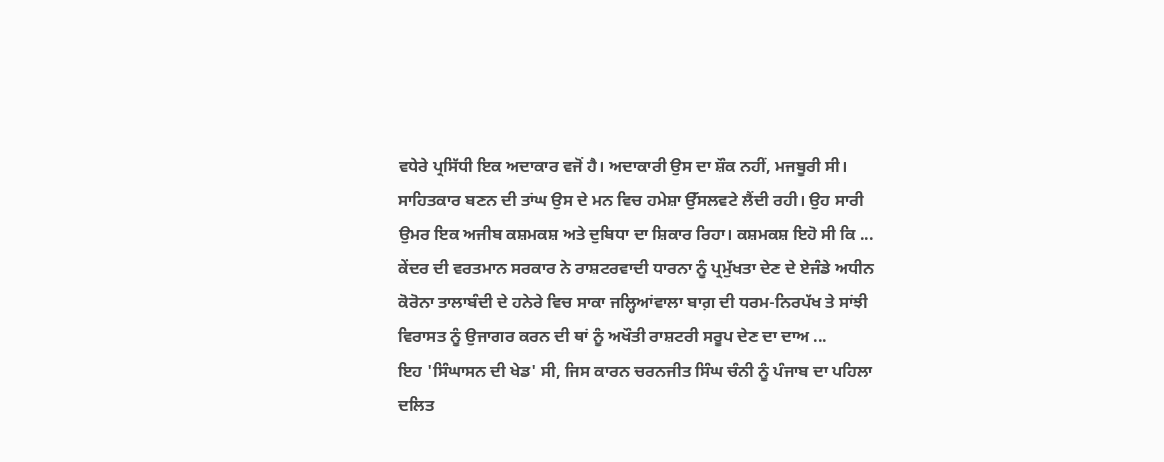ਵਧੇਰੇ ਪ੍ਰਸਿੱਧੀ ਇਕ ਅਦਾਕਾਰ ਵਜੋਂ ਹੈ। ਅਦਾਕਾਰੀ ਉਸ ਦਾ ਸ਼ੌਕ ਨਹੀਂ, ਮਜਬੂਰੀ ਸੀ। ਸਾਹਿਤਕਾਰ ਬਣਨ ਦੀ ਤਾਂਘ ਉਸ ਦੇ ਮਨ ਵਿਚ ਹਮੇਸ਼ਾ ਉੱਸਲਵਟੇ ਲੈਂਦੀ ਰਹੀ। ਉਹ ਸਾਰੀ ਉਮਰ ਇਕ ਅਜੀਬ ਕਸ਼ਮਕਸ਼ ਅਤੇ ਦੁਬਿਧਾ ਦਾ ਸ਼ਿਕਾਰ ਰਿਹਾ। ਕਸ਼ਮਕਸ਼ ਇਹੋ ਸੀ ਕਿ ...
ਕੇਂਦਰ ਦੀ ਵਰਤਮਾਨ ਸਰਕਾਰ ਨੇ ਰਾਸ਼ਟਰਵਾਦੀ ਧਾਰਨਾ ਨੂੰ ਪ੍ਰਮੁੱਖਤਾ ਦੇਣ ਦੇ ਏਜੰਡੇ ਅਧੀਨ ਕੋਰੋਨਾ ਤਾਲਾਬੰਦੀ ਦੇ ਹਨੇਰੇ ਵਿਚ ਸਾਕਾ ਜਲ੍ਹਿਆਂਵਾਲਾ ਬਾਗ਼ ਦੀ ਧਰਮ-ਨਿਰਪੱਖ ਤੇ ਸਾਂਝੀ ਵਿਰਾਸਤ ਨੂੰ ਉਜਾਗਰ ਕਰਨ ਦੀ ਥਾਂ ਨੂੰ ਅਖੌਤੀ ਰਾਸ਼ਟਰੀ ਸਰੂਪ ਦੇਣ ਦਾ ਦਾਅ ...
ਇਹ 'ਸਿੰਘਾਸਨ ਦੀ ਖੇਡ' ਸੀ, ਜਿਸ ਕਾਰਨ ਚਰਨਜੀਤ ਸਿੰਘ ਚੰਨੀ ਨੂੰ ਪੰਜਾਬ ਦਾ ਪਹਿਲਾ ਦਲਿਤ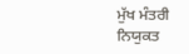ਮੁੱਖ ਮੰਤਰੀ ਨਿਯੁਕਤ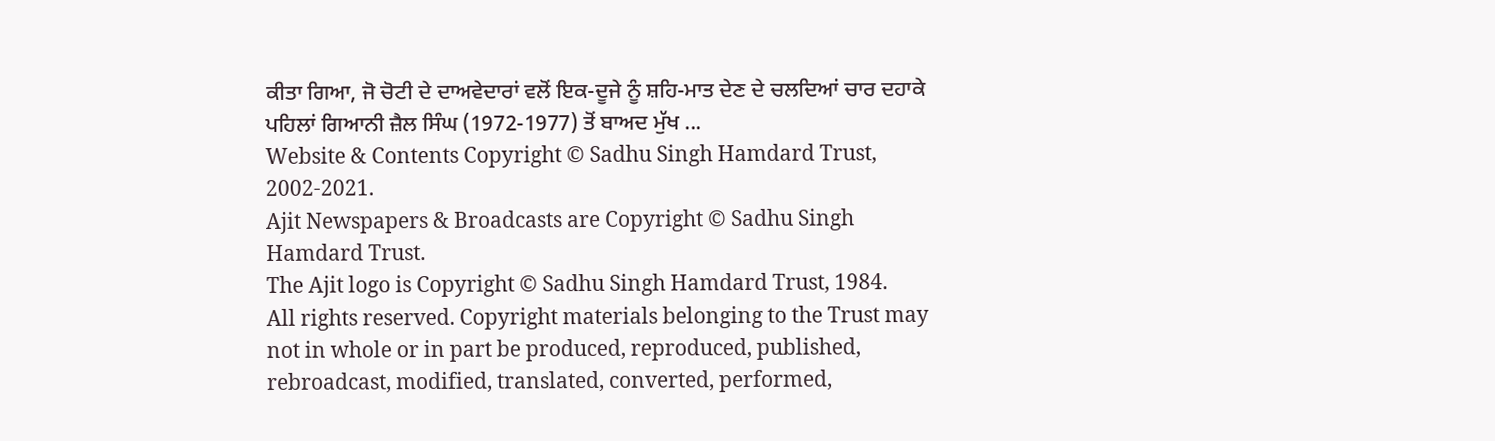ਕੀਤਾ ਗਿਆ, ਜੋ ਚੋਟੀ ਦੇ ਦਾਅਵੇਦਾਰਾਂ ਵਲੋਂ ਇਕ-ਦੂਜੇ ਨੂੰ ਸ਼ਹਿ-ਮਾਤ ਦੇਣ ਦੇ ਚਲਦਿਆਂ ਚਾਰ ਦਹਾਕੇ ਪਹਿਲਾਂ ਗਿਆਨੀ ਜ਼ੈਲ ਸਿੰਘ (1972-1977) ਤੋਂ ਬਾਅਦ ਮੁੱਖ ...
Website & Contents Copyright © Sadhu Singh Hamdard Trust, 2002-2021.
Ajit Newspapers & Broadcasts are Copyright © Sadhu Singh Hamdard Trust.
The Ajit logo is Copyright © Sadhu Singh Hamdard Trust, 1984.
All rights reserved. Copyright materials belonging to the Trust may not in whole or in part be produced, reproduced, published, rebroadcast, modified, translated, converted, performed,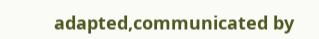adapted,communicated by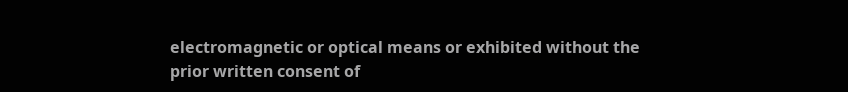electromagnetic or optical means or exhibited without the prior written consent of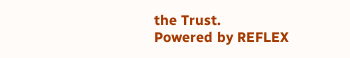the Trust.
Powered by REFLEX